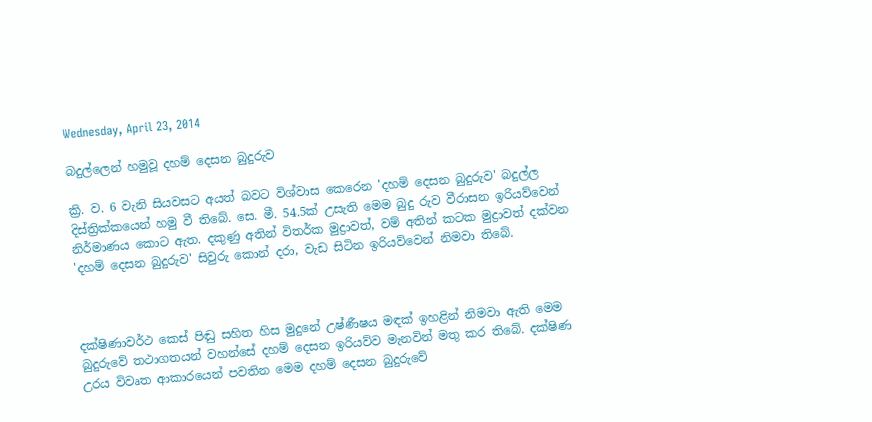Wednesday, April 23, 2014

බදුල්ලෙන් හමුවූ දහම් දෙසන බුදුරුව

ක්‍රි. ව. 6 වැනි සියවසට අයත් බවට විශ්වාස කෙරෙන 'දහම් දෙසන බුදුරුව' බදුල්ල දිස්ත්‍රික්කයෙන් හමු වී තිබේ. සෙ. මී. 54.5ක් උසැති මෙම බුදු රුව වීරාසන ඉරියව්වෙන් නිර්මාණය කොට ඇත. දකුණු අතින් විතර්ක මුද්‍රාවත්, වම් අතින් කටක මුද්‍රාවත් දක්වන 'දහම් දෙසන බුදුරුව' සිවුරු කොන් දරා, වැඩ සිටින ඉරියව්වෙන් නිමවා තිබේ.



දක්ෂිණාවර්ථ කෙස් පිඬු සහිත හිස මුදුනේ උෂ්ණීෂය මඳක් ඉහළින් නිමවා ඇති මෙම බුදුරුවේ තථාගතයන් වහන්සේ දහම් දෙසන ඉරියව්ව මැනවින් මතු කර තිබේ. දක්ෂිණ උරය විවෘත ආකාරයෙන් පවතින මෙම දහම් දෙසන බුදුරුවේ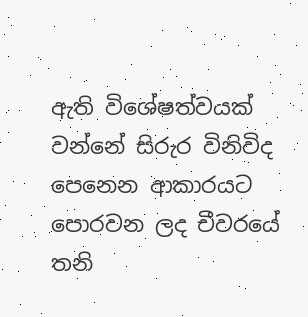ඇති විශේෂත්වයක් වන්නේ සිරුර විනිවිද පෙනෙන ආකාරයට පොරවන ලද චීවරයේ තනි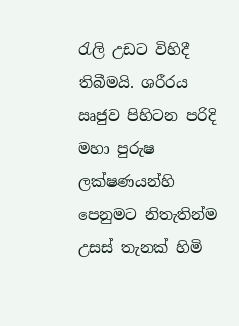රැලි උඩට විහිදී තිබීමයි. ශරීරය ඍජුව පිහිටන පරිදි මහා පුරුෂ ලක්ෂණයන්හි පෙනුමට නිතැතින්ම උසස් තැනක් හිමි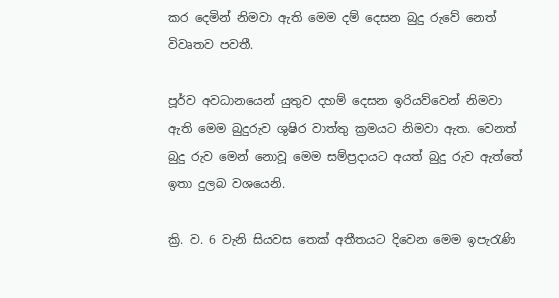කර දෙමින් නිමවා ඇති මෙම දම් දෙසන බුදු රුවේ නෙත් විවෘතව පවතී.

පූර්ව අවධානයෙන් යුතුව දහම් දෙසන ඉරියව්වෙන් නිමවා ඇති මෙම බුදුරුව ශුෂිර වාත්තු ක්‍රමයට නිමවා ඇත. වෙනත් බුදු රුව මෙන් නොවූ මෙම සම්ප්‍රදායට අයත් බුදු රුව ඇත්තේ ඉතා දුලබ වශයෙනි.

ක්‍රි. ව. 6 වැනි සියවස තෙක් අතීතයට දිවෙන මෙම ඉපැරැණි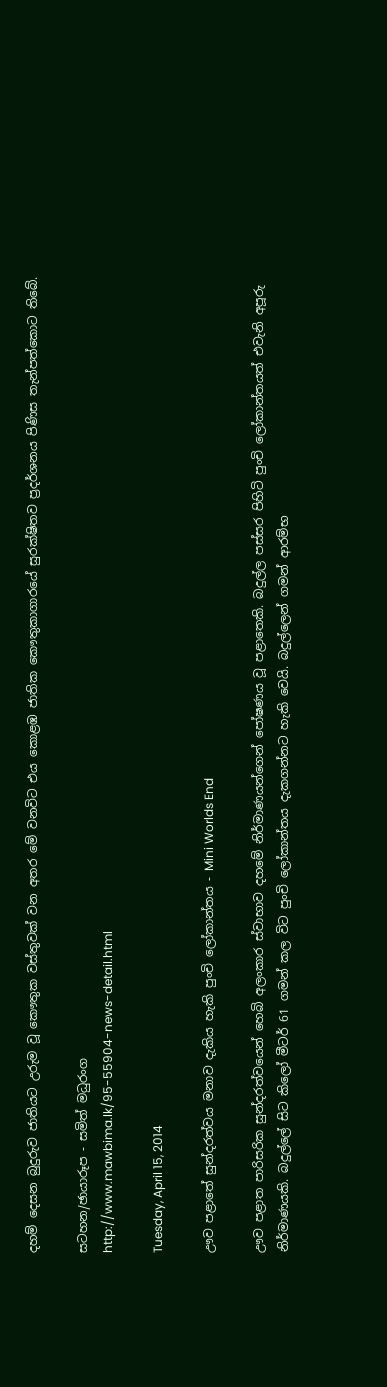දහම් දෙසන බුදුරුව ජාතියට උරුම වූ කෞතුක වස්තුවක් වන අතර මේ වනවිට එය කොළඹ ජාතික කෞතුකාගාරයේ සුරක්ෂිතව ප්‍රදර්ශනය පිණිස තැන්පත්කොට තිබේ.

සටහන/ඡායාරූප - සමිත් මධුරංග
http://www.mawbima.lk/95-55904-news-detail.html

Tuesday, April 15, 2014

ඌව පළාතේ සුන්දරත්වය මනාව දැකිය හැකි පුංචි ලෝකාන්තය - Mini Worlds End

ඌව පළාත පාරිසරික සුන්දරත්වයෙන් හෙබි අලංකාර ස්වාභාව දහමේ නිර්මාණයන්ගෙන් පෝෂණය වූ පළාතෙකි. බදුල්ල පස්සර පිහිටි පුංචි ලෝකාන්තයත් එවැනි අපූරු නිර්මාණයකි. බදුල්ලේ සිට කිලෝ මීටර් 61 ගමන් කල විට පුංචි ලෝකාන්තය දැකගන්නට හැකි වෙයි. බදුල්ලෙන් ගමන් ආරම්භ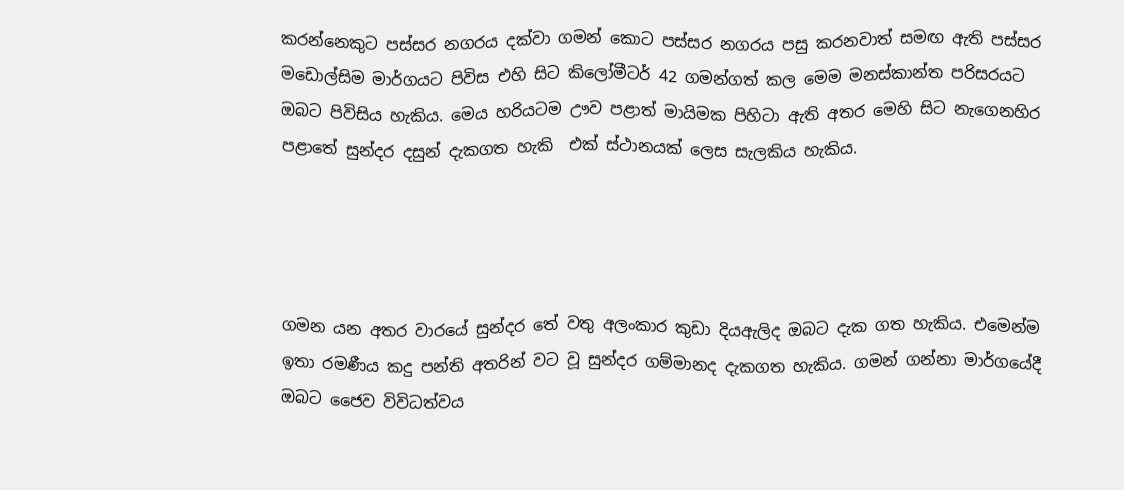කරන්නෙකුට පස්සර නගරය දක්වා ගමන් කොට පස්සර නගරය පසු කරනවාත් සමඟ ඇති පස්සර මඩොල්සිම මාර්ගයට පිවිස එහි සිට කිලෝමීටර් 42 ගමන්ගත් කල මෙම මනස්කාන්ත පරිසරයට ඔබට පිවිසිය හැකිය. මෙය හරියටම ඌව පළාත් මායිමක පිහිටා ඇති අතර මෙහි සිට නැගෙනහිර පළාතේ සුන්දර දසුන් දැකගත හැකි  එක් ස්ථානයක් ලෙස සැලකිය හැකිය.




ගමන යන අතර වාරයේ සුන්දර තේ වතු අලංකාර කුඩා දියඇලිද ඔබට දැක ගත හැකිය. එමෙන්ම ඉතා රමණීය කදු පන්ති අතරින් වට වූ සුන්දර ගම්මානද දැකගත හැකිය. ගමන් ගන්නා මාර්ගයේදී ඔබට ජෛව විවිධත්වය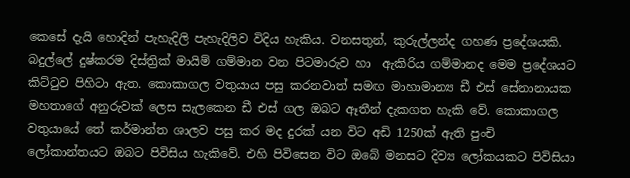කෙසේ දැයි හොදින් පැහැදිලි පැහැදිලිව විදිය හැකිය. වනසතුන්, කුරුල්ලන්ද ගහණ ප්‍රදේශයකි. බදුල්ලේ දුෂ්කරම දිස්ත්‍රික් මායිම් ගම්මාන වන පිටමාරුව හා  ඇකිරිය ගම්මානද මෙම ප්‍රදේශයට කිට්ටුව පිහිටා ඇත. කොකාගල වතුයාය පසු කරනවාත් සමඟ මාහාමාන්‍ය ඩී එස් සේනානායක මහතාගේ අනුරුවක් ලෙස සැලකෙන ඩී එස් ගල ඔබට ඈතීන් දැකගත හැකි වේ. කොකාගල වතුයායේ තේ කර්මාන්ත ශාලව පසු කර මද දුරක් යන විට අඩි 1250ක් ඇති පුංචි ලෝකාන්තයට ඔබට පිවිසිය හැකිවේ. එහි පිවිසෙන විට ඔබේ මනසට දිව්‍ය ලෝකයකට පිවිසියා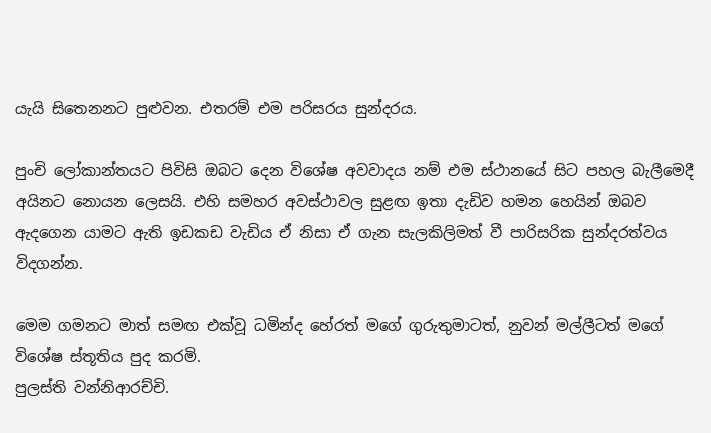යැයි සිතෙනනට පුළුවන. එතරම් එම පරිසරය සුන්දරය.

පුංචි ලෝකාන්තයට පිවිසි ඔබට දෙන විශේෂ අවවාදය නම් එම ස්ථානයේ සිට පහල බැලීමෙදී අයිනට නොයන ලෙසයි. එහි සමහර අවස්ථාවල සුළඟ ඉතා දැඩිව හමන හෙයින් ඔබව ඇදගෙන යාමට ඇති ඉඩකඩ වැඩිය ඒ නිසා ඒ ගැන සැලකිලිමත් වී පාරිසරික සුන්දරත්වය විදගන්න.

මෙම ගමනට මාත් සමඟ එක්වූ ධමින්ද හේරත් මගේ ගුරුතුමාටත්, නුවන් මල්ලීටත් මගේ විශේෂ ස්තූතිය පුද කරමි.
පුලස්ති වන්නිආරච්චි.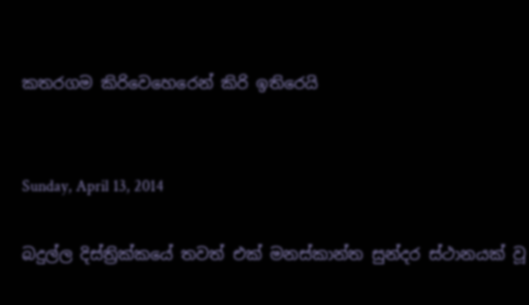කතරගම කිරිවෙහෙරෙන් කිරි ඉතිරෙයි


Sunday, April 13, 2014

බදුල්ල දිස්ත්‍රික්කයේ තවත් එක් මනස්කාන්ත සුන්දර ස්ථානයක් වූ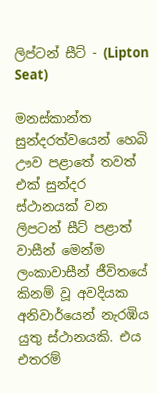ලිප්ටන් සීට් - (Lipton Seat)

මනස්කාන්ත සුන්දරත්වයෙන් හෙබි ඌව පළාතේ තවත් එක් සුන්දර ස්ථානයක් වන ලිපටන් සීට් පළාත් වාසීන් මෙන්ම ලංකාවාසීන් ජීවිතයේ කිනම් වූ අවදියක අනිවාර්යෙන් නැරඹිය යුතු ස්ථානයකි. එය එතරම්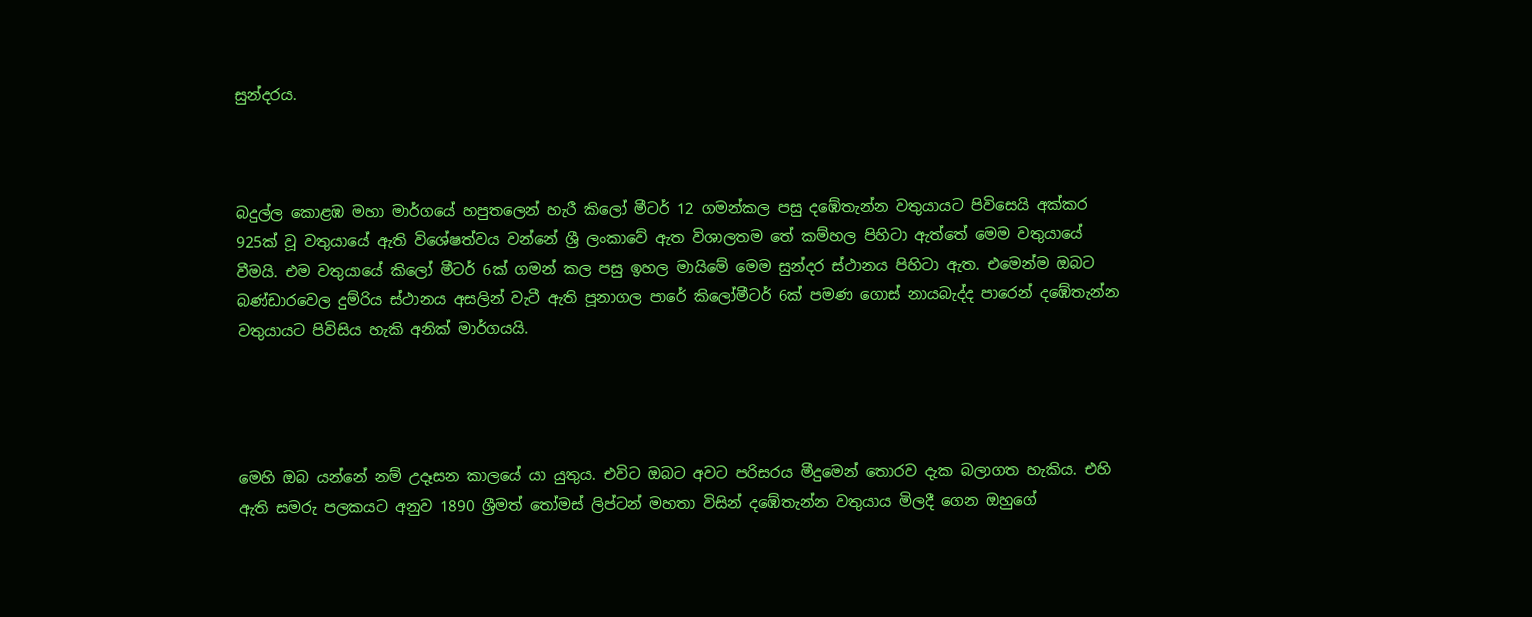සුන්දරය.



බදුල්ල කොළඹ මහා මාර්ගයේ හපුතලෙන් හැරී කිලෝ මීටර් 12 ගමන්කල පසු දඹේතැන්න වතුයායට පිවිසෙයි අක්කර 925ක් වූ වතුයායේ ඇති විශේෂත්වය වන්නේ ශ්‍රී ලංකාවේ ඇත විශාලතම තේ කම්හල පිහිටා ඇත්තේ මෙම වතුයායේ වීමයි. එම වතුයායේ කිලෝ මීටර් 6ක් ගමන් කල පසු ඉහල මායිමේ මෙම සුන්දර ස්ථානය පිහිටා ඇත. එමෙන්ම ඔබට බණ්ඩාරවෙල දුම්රිය ස්ථානය අසලින් වැටී ඇති පූනාගල පාරේ කිලෝමීටර් 6ක් පමණ ගොස් නායබැද්ද පාරෙන් දඹේතැන්න වතුයායට පිවිසිය හැකි අනික් මාර්ගයයි.




මෙහි ඔබ යන්නේ නම් උදෑසන කාලයේ යා යුතුය. එවිට ඔබට අවට පරිසරය මීදුමෙන් තොරව දැක බලාගත හැකිය. එහි ඇති සමරු පලකයට අනුව 1890 ශ්‍රීමත් තෝමස් ලිප්ටන් මහතා විසින් දඹේතැන්න වතුයාය මිලදී ගෙන ඔහුගේ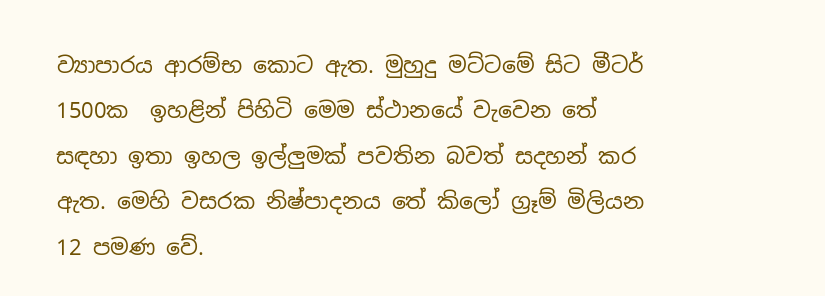ව්‍යාපාරය ආරම්භ කොට ඇත. මුහුදු මට්ටමේ සිට මීටර් 1500ක  ඉහළින් පිහිටි මෙම ස්ථානයේ වැවෙන තේ සඳහා ඉතා ඉහල ඉල්ලුමක් පවතින බවත් සදහන් කර ඇත. මෙහි වසරක නිෂ්පාදනය තේ කිලෝ ග්‍රෑම් මිලියන 12 පමණ වේ.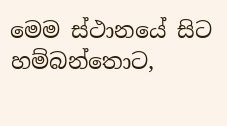මෙම ස්ථානයේ සිට හම්බන්තොට,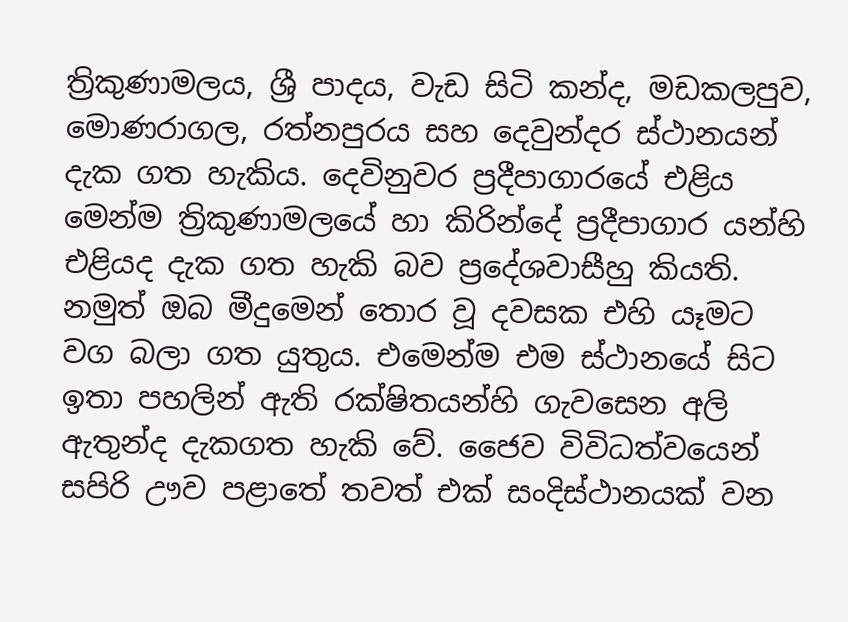ත්‍රිකුණාමලය, ශ්‍රී පාදය, වැඩ සිටි කන්ද, මඩකලපුව, මොණරාගල, රත්නපුරය සහ දෙවුන්දර ස්ථානයන් දැක ගත හැකිය. දෙවිනුවර ප්‍රදීපාගාරයේ එළිය මෙන්ම ත්‍රිකුණාමලයේ හා කිරින්දේ ප්‍රදීපාගාර යන්හි එළියද දැක ගත හැකි බව ප්‍රදේශවාසීහු කියති. නමුත් ඔබ මීදුමෙන් තොර වූ දවසක එහි යෑමට වග බලා ගත යුතුය. එමෙන්ම එම ස්ථානයේ සිට ඉතා පහලින් ඇති රක්ෂිතයන්හි ගැවසෙන අලි ඇතුන්ද දැකගත හැකි වේ. ජෛව විවිධත්වයෙන් සපිරි ඌව පළාතේ තවත් එක් සංදිස්ථානයක් වන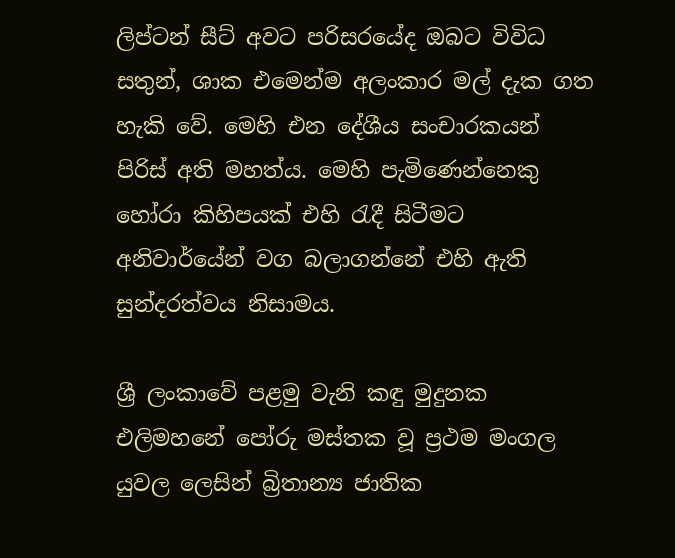ලිප්ටන් සීට් අවට පරිසරයේද ඔබට විවිධ සතුන්, ශාක එමෙන්ම අලංකාර මල් දැක ගත හැකි වේ. මෙහි එන දේශීය සංචාරකයන් පිරිස් අති මහත්ය. මෙහි පැමිණෙන්නෙකු හෝරා කිහිපයක් එහි රැදී සිටීමට අනිවාර්යේන් වග බලාගන්නේ එහි ඇති සුන්දරත්වය නිසාමය.

ශ්‍රී ලංකාවේ පළමු වැනි කඳු මුදුනක එලිමහනේ පෝරු මස්තක වූ ප්‍රථම මංගල යුවල ලෙසින් බ්‍රිතාන්‍ය ජාතික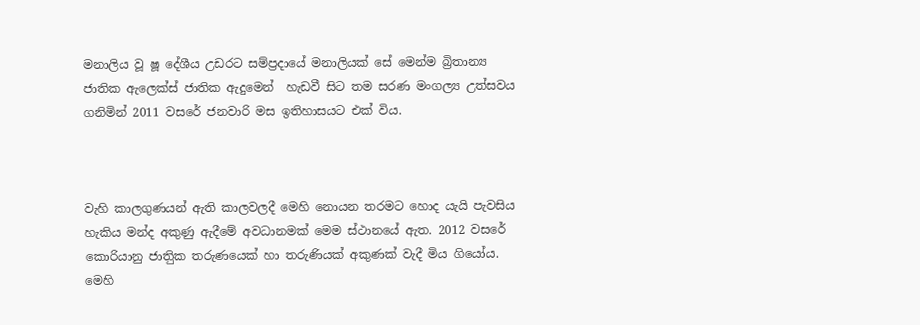මනාලිය වූ ෂූ දේශීය උඩරට සම්ප්‍රදායේ මනාලියක් සේ මෙන්ම බ්‍රිතාන්‍ය ජාතික ඇලෙක්ස් ජාතික ඇදුමෙන්  හැඩවී සිට තම සරණ මංගල්‍ය උත්සවය ගනිමින් 2011 වසරේ ජනවාරි මස ඉතිහාසයට එක් විය.



වැහි කාලගුණයන් ඇති කාලවලදී මෙහි නොයන තරමට හොද යැයි පැවසිය හැකිය මන්ද අකුණු ඇදීමේ අවධානමක් මෙම ස්ථානයේ ඇත. 2012 වසරේ කොරියානු ජාතිුක තරුණයෙක් හා තරුණියක් අකුණක් වැදී මිය ගියෝය. මෙහි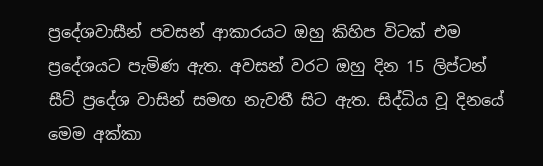ප්‍රදේශවාසීන් පවසන් ආකාරයට ඔහු කිහිප විටක් එම ප්‍රදේශයට පැමිණ ඇත. අවසන් වරට ඔහු දින 15 ලිප්ටන් සීට් ප්‍රදේශ වාසින් සමඟ නැවතී සිට ඇත. සිද්ධිය වූ දිනයේ මෙම අක්කා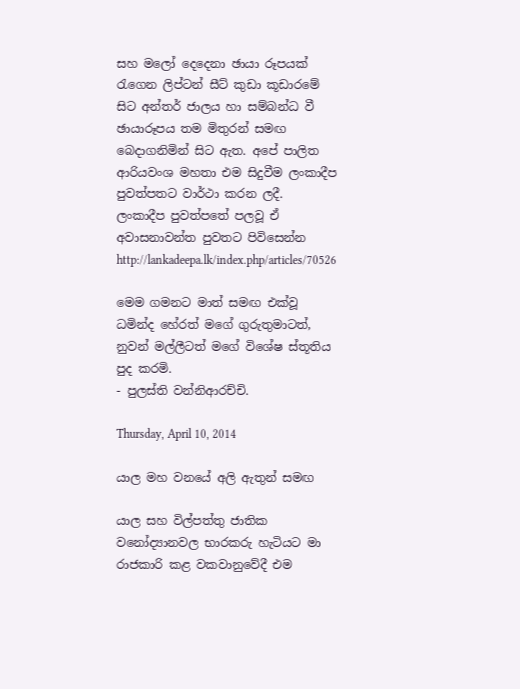සහ මලෝ දෙදෙනා ඡායා රූපයක් රැගෙන ලිප්ටන් සීට් කුඩා කූඩාරමේ සිට අන්තර් ජාලය හා සම්බන්ධ වී ඡායාරූපය තම මිතුරන් සමඟ බෙදාගනිමින් සිට ඇත. අපේ පාලිත ආරියවංශ මහතා එම සිදුවීම ලංකාදීප පුවත්පතට වාර්ථා කරන ලදී. ලංකාදීප පුවත්පතේ පලවූ ඒ අවාසනාවන්ත පුවතට පිවිසෙන්න http://lankadeepa.lk/index.php/articles/70526

මෙම ගමනට මාත් සමඟ එක්වූ ධමින්ද හේරත් මගේ ගුරුතුමාටත්, නුවන් මල්ලීටත් මගේ විශේෂ ස්තූතිය පුද කරමි.
- පුලස්ති වන්නිආරච්චි.

Thursday, April 10, 2014

යාල මහ වනයේ අලි ඇතුන් සමඟ

යාල සහ විල්පත්තු ජාතික වනෝද්‍යානවල භාරකරු හැටියට මා රාජකාරි කළ වකවානුවේදී එම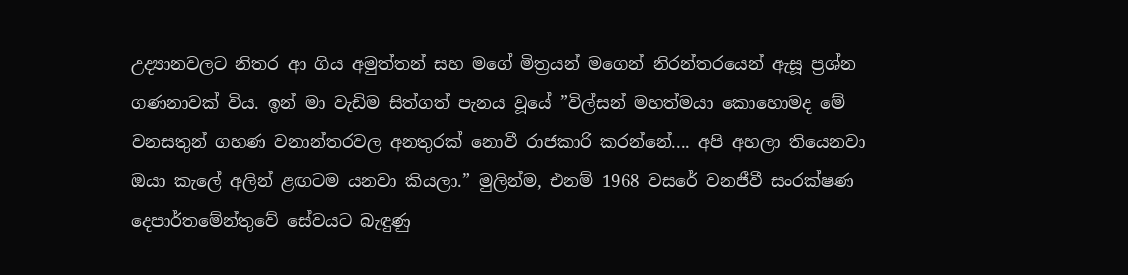උද්‍යානවලට නිතර ආ ගිය අමුත්තන් සහ මගේ මිත්‍රයන් මගෙන් නිරන්තරයෙන් ඇසූ ප්‍රශ්න ගණනාවක් විය. ඉන් මා වැඩිම සිත්ගත් පැනය වූයේ ”විල්සන් මහත්මයා කොහොමද මේ වනසතුන් ගහණ වනාන්තරවල අනතුරක් නොවී රාජකාරි කරන්නේ.... අපි අහලා තියෙනවා ඔයා කැලේ අලින් ළඟටම යනවා කියලා.” මුලින්ම, එනම් 1968 වසරේ වනජීවී සංරක්ෂණ දෙපාර්තමේන්තුවේ සේවයට බැඳුණු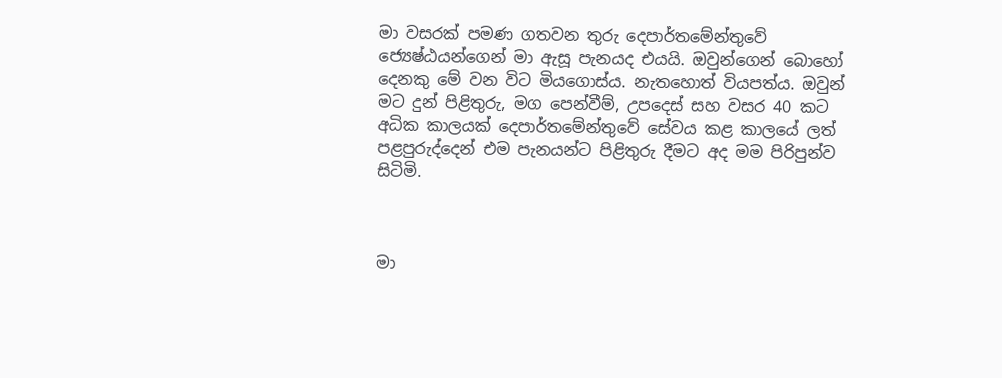මා වසරක් පමණ ගතවන තුරු දෙපාර්තමේන්තුවේ ජ්‍යෙෂ්ඨයන්ගෙන් මා ඇසූ පැනයද එයයි. ඔවුන්ගෙන් බොහෝ දෙනකු මේ වන විට මියගොස්ය. නැතහොත් වියපත්ය. ඔවුන් මට දුන් පිළිතුරු, මග පෙන්වීම්, උපදෙස් සහ වසර 40 කට අධික කාලයක් දෙපාර්තමේන්තුවේ සේවය කළ කාලයේ ලත් පළපුරුද්දෙන් එම පැනයන්ට පිළිතුරු දීමට අද මම පිරිපුන්ව සිටිමි.



මා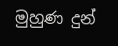මුහුණ දුන්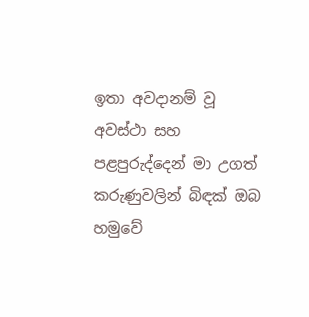ඉතා අවදානම් වූ අවස්ථා සහ පළපුරුද්දෙන් මා උගත් කරුණුවලින් බිඳක් ඔබ හමුවේ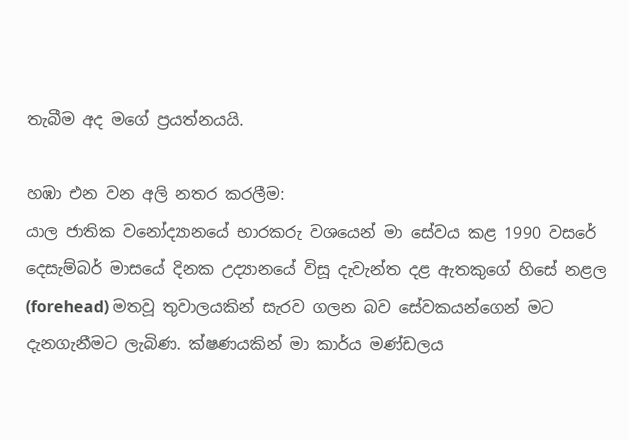තැබීම අද මගේ ප්‍රයත්නයයි.

හඹා එන වන අලි නතර කරලීම:
යාල ජාතික වනෝද්‍යානයේ භාරකරු වශයෙන් මා සේවය කළ 1990 වසරේ දෙසැම්බර් මාසයේ දිනක උද්‍යානයේ විසූ දැවැන්ත දළ ඇතකුගේ හිසේ නළල (forehead) මතවූ තුවාලයකින් සැරව ගලන බව සේවකයන්ගෙන් මට දැනගැනීමට ලැබිණ. ක්ෂණයකින් මා කාර්ය මණ්ඩලය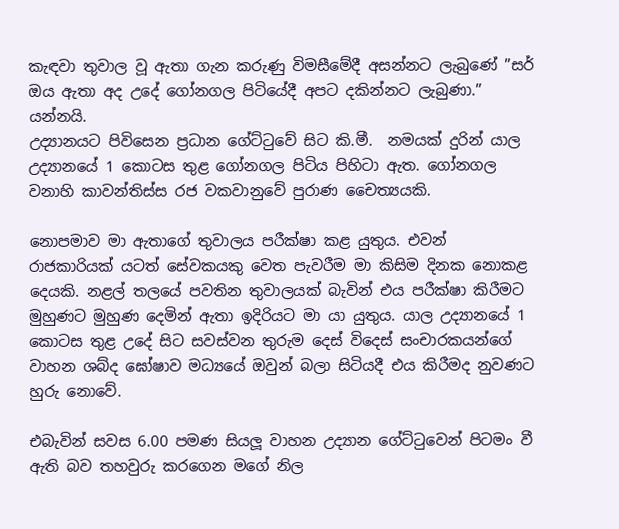කැඳවා තුවාල වූ ඇතා ගැන කරුණු විමසීමේදී අසන්නට ලැබුණේ ”සර් ඔය ඇතා අද උදේ ගෝනගල පිටියේදී අපට දකින්නට ලැබුණා.” යන්නයි.
උද්‍යානයට පිවිසෙන ප්‍රධාන ගේට්ටුවේ සිට කි.මී.  නමයක් දුරින් යාල උද්‍යානයේ 1 කොටස තුළ ගෝනගල පිටිය පිහිටා ඇත. ගෝනගල වනාහි කාවන්තිස්ස රජ වකවානුවේ පුරාණ චෛත්‍යයකි.

නොපමාව මා ඇතාගේ තුවාලය පරීක්ෂා කළ යුතුය. එවන් රාජකාරියක් යටත් සේවකයකු වෙත පැවරීම මා කිසිම දිනක නොකළ දෙයකි. නළල් තලයේ පවතින තුවාලයක් බැවින් එය පරීක්ෂා කිරීමට මුහුණට මුහුණ දෙමින් ඇතා ඉදිරියට මා යා යුතුය. යාල උද්‍යානයේ 1 කොටස තුළ උදේ සිට සවස්වන තුරුම දෙස් විදෙස් සංචාරකයන්ගේ වාහන ශබ්ද ඝෝෂාව මධ්‍යයේ ඔවුන් බලා සිටියදී එය කිරීමද නුවණට හුරු නොවේ.

එබැවින් සවස 6.00 පමණ සියලූ වාහන උද්‍යාන ගේට්ටුවෙන් පිටමං වී ඇති බව තහවුරු කරගෙන මගේ නිල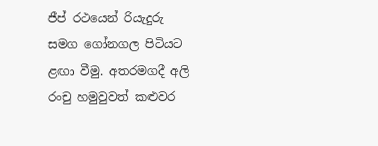ජීප් රථයෙන් රියැදුරු සමග ගෝනගල පිටියට ළඟා වීමු. අතරමගදී අලි රංචු හමුවුවත් කළුවර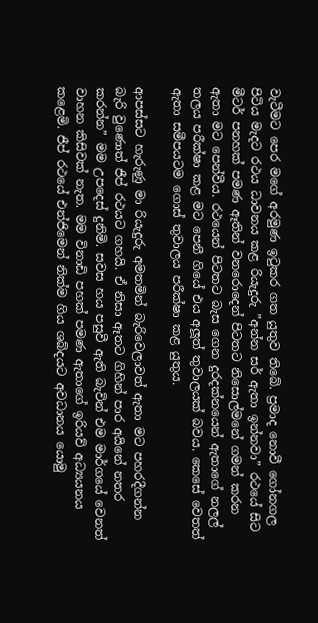වැටීමට පෙර මගේ අරමුණ ඉටුකර ගත යුතුව තිබේ. ප්‍රමාද නොවී ගෝනගල පිටිය මැදට රථය ධාවනය කළ රියැදුරු ”අන්න සර් ඇතා ඉන්නවා” රථයේ සිට මීටර් පනහක් පමණ ඈතින් වනරොදෙන් පිටතට නිසොල්මනේ ගමන් කරන ඇතා මට පෙන්වීය. රථයෙන් පිටතට බැස ගෙන දුරදක්නයෙන් ඇතාගේ නලල් තලය පරීක්ෂා කළ මට පෙනී ගියේ එය අලූත් තුවාලයක් බවය. කෙසේ වෙතත් ඇතා සමීපයටම ගොස් තුවාලය පරීක්ෂා කළ යුතුය.

ආපස්සට හැරුණු මා රියැදුරු අමතමින් බැරිවෙලාවත් ඇතා මට පහරදීගන්න බැරි වුණොත් ජීප් රථයට ගහයි. ඒ නිසා ඈතට ගිහින් පාර අයිනේ නතර කරන්න” මම උපදෙස් දුනිමි. සවස හය පසුවී ඇති බැවින් එම මාර්ගයේ වෙනත් වාහන කිසිවක් නැත. මම විනාඩි පහක් පමණ ඇතාගේ ඉරියව් අධ්‍යයනය කළෙමි. ජීප් රථයේ එන්ජිමෙන් නික්ම ගිය ශබ්දයට අවධානය යොමු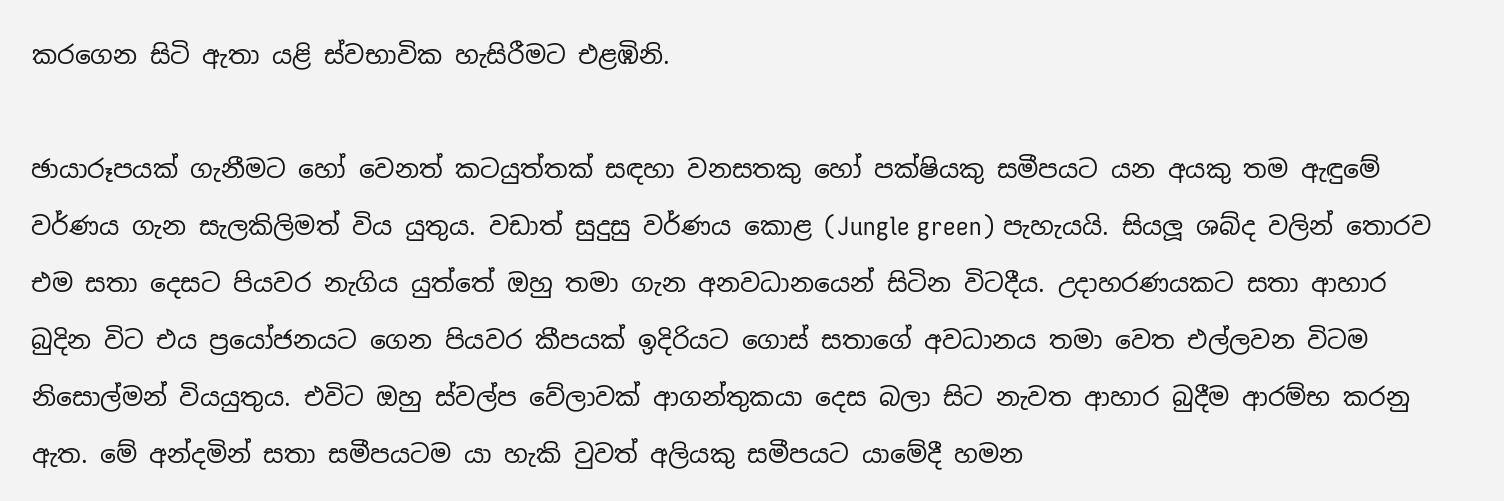කරගෙන සිටි ඇතා යළි ස්වභාවික හැසිරීමට එළඹිනි.

ඡායාරූපයක් ගැනීමට හෝ වෙනත් කටයුත්තක් සඳහා වනසතකු හෝ පක්ෂියකු සමීපයට යන අයකු තම ඇඳුමේ වර්ණය ගැන සැලකිලිමත් විය යුතුය. වඩාත් සුදුසු වර්ණය කොළ (Jungle green) පැහැයයි. සියලූ ශබ්ද වලින් තොරව එම සතා දෙසට පියවර නැගිය යුත්තේ ඔහු තමා ගැන අනවධානයෙන් සිටින විටදීය. උදාහරණයකට සතා ආහාර බුදින විට එය ප්‍රයෝජනයට ගෙන පියවර කීපයක් ඉදිරියට ගොස් සතාගේ අවධානය තමා වෙත එල්ලවන විටම නිසොල්මන් වියයුතුය. එවිට ඔහු ස්වල්ප වේලාවක් ආගන්තුකයා දෙස බලා සිට නැවත ආහාර බුදීම ආරම්භ කරනු ඇත. මේ අන්දමින් සතා සමීපයටම යා හැකි වුවත් අලියකු සමීපයට යාමේදී හමන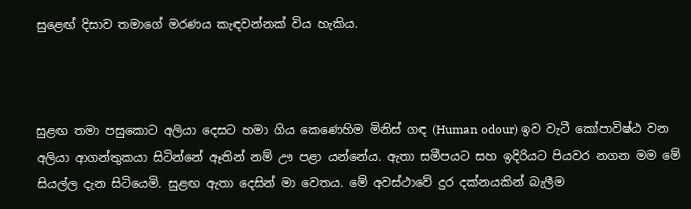සුළෙඟ් දිසාව තමාගේ මරණය කැඳවන්නක් විය හැකිය.



සුළඟ තමා පසුකොට අලියා දෙසට හමා ගිය කෙණෙහිම මිනිස් ගඳ (Human odour) ඉව වැටී කෝපාවිෂ්ඨ වන අලියා ආගන්තුකයා සිටින්නේ ඈතින් නම් ඌ පළා යන්නේය. ඇතා සමීපයට සහ ඉදිරියට පියවර නගන මම මේ සියල්ල දැන සිටියෙමි. සුළඟ ඇතා දෙසින් මා වෙතය. මේ අවස්ථාවේ දුර දක්නයකින් බැලීම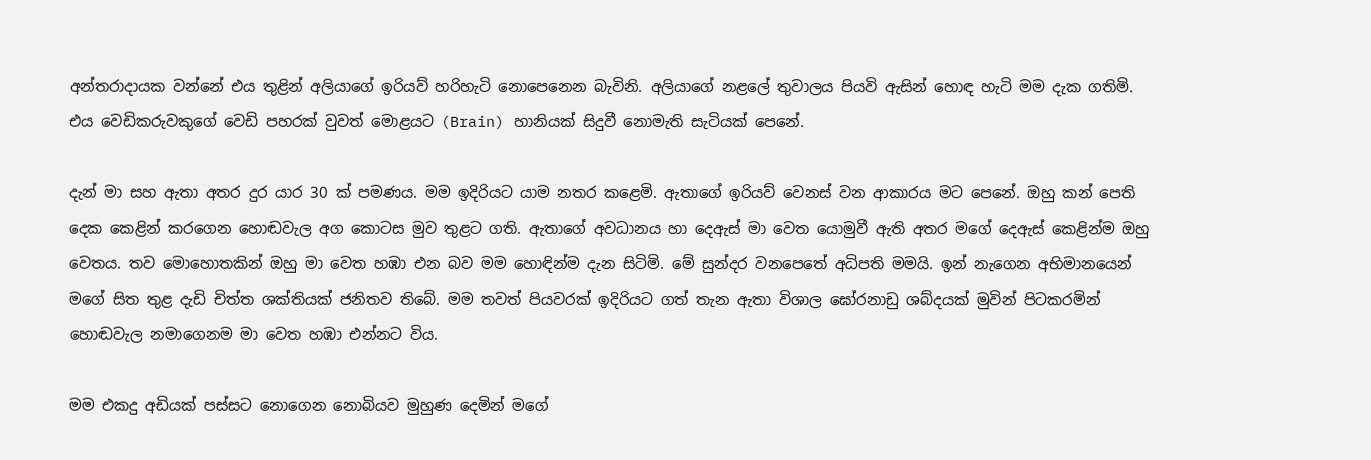අන්තරාදායක වන්නේ එය තුළින් අලියාගේ ඉරියව් හරිහැටි නොපෙනෙන බැවිනි. අලියාගේ නළලේ තුවාලය පියවි ඇසින් හොඳ හැටි මම දැක ගතිමි. එය වෙඩිකරුවකුගේ වෙඩි පහරක් වුවත් මොළයට (Brain) හානියක් සිදුවී නොමැති සැටියක් පෙනේ.

දැන් මා සහ ඇතා අතර දුර යාර 30 ක් පමණය. මම ඉදිරියට යාම නතර කළෙමි. ඇතාගේ ඉරියව් වෙනස් වන ආකාරය මට පෙනේ. ඔහු කන් පෙති දෙක කෙළින් කරගෙන හොඬවැල අග කොටස මුව තුළට ගති. ඇතාගේ අවධානය හා දෙඇස් මා වෙත යොමුවී ඇති අතර මගේ දෙඇස් කෙළින්ම ඔහු වෙතය. තව මොහොතකින් ඔහු මා වෙත හඹා එන බව මම හොඳින්ම දැන සිටිමි. මේ සුන්දර වනපෙතේ අධිපති මමයි. ඉන් නැගෙන අභිමානයෙන් මගේ සිත තුළ දැඩි චිත්ත ශක්තියක් ජනිතව තිබේ. මම තවත් පියවරක් ඉදිරියට ගත් තැන ඇතා විශාල ඝෝරනාඩු ශබ්දයක් මුවින් පිටකරමින් හොඬවැල නමාගෙනම මා වෙත හඹා එන්නට විය.

මම එකදු අඩියක් පස්සට නොගෙන නොබියව මුහුණ දෙමින් මගේ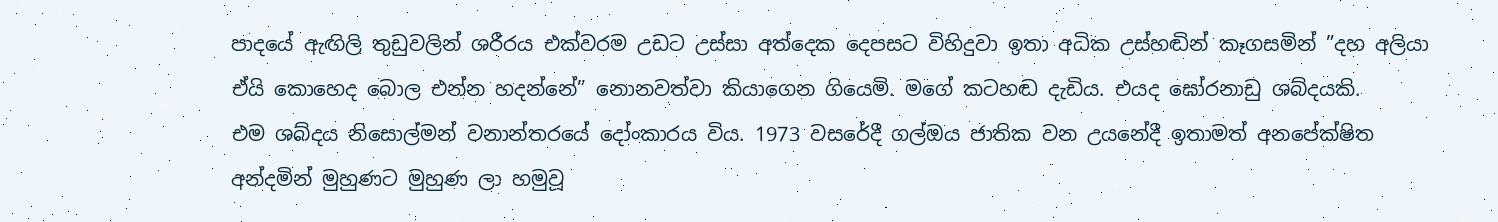පාදයේ ඇඟිලි තුඩුවලින් ශරීරය එක්වරම උඩට උස්සා අත්දෙක දෙපසට විහිදුවා ඉතා අධික උස්හඬින් කෑගසමින් ”දහ අලියා ඒයි කොහෙද බොල එන්න හදන්නේ” නොනවත්වා කියාගෙන ගියෙමි. මගේ කටහඬ දැඩිය. එයද ඝෝරනාඩු ශබ්දයකි.
එම ශබ්දය නිසොල්මන් වනාන්තරයේ දෝංකාරය විය. 1973 වසරේදී ගල්ඔය ජාතික වන උයනේදී ඉතාමත් අනපේක්ෂිත අන්දමින් මුහුණට මුහුණ ලා හමුවූ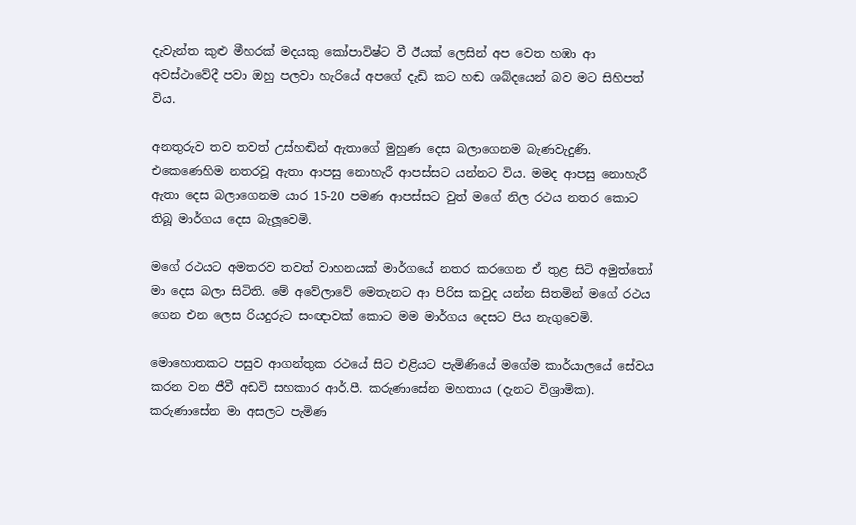දැවැන්ත කුළු මීහරක් මදයකු කෝපාවිෂ්ට වී ඊයක් ලෙසින් අප වෙත හඹා ආ අවස්ථාවේදී පවා ඔහු පලවා හැරියේ අපගේ දැඩි කට හඬ ශබ්දයෙන් බව මට සිහිපත් විය.

අනතුරුව තව තවත් උස්හඬින් ඇතාගේ මුහුණ දෙස බලාගෙනම බැණවැදුණි. එකෙණෙහිම නතරවූ ඇතා ආපසු නොහැරී ආපස්සට යන්නට විය. මමද ආපසු නොහැරී ඇතා දෙස බලාගෙනම යාර 15-20 පමණ ආපස්සට වුත් මගේ නිල රථය නතර කොට තිබූ මාර්ගය දෙස බැලූවෙමි.

මගේ රථයට අමතරව තවත් වාහනයක් මාර්ගයේ නතර කරගෙන ඒ තුළ සිටි අමුත්තෝ මා දෙස බලා සිටිති. මේ අවේලාවේ මෙතැනට ආ පිරිස කවුද යන්න සිතමින් මගේ රථය ගෙන එන ලෙස රියදුරුට සංඥාවක් කොට මම මාර්ගය දෙසට පිය නැගුවෙමි.

මොහොතකට පසුව ආගන්තුක රථයේ සිට එළියට පැමිණියේ මගේම කාර්යාලයේ සේවය කරන වන ජීවී අඩවි සහකාර ආර්.පී. කරුණාසේන මහතාය (දැනට විශ්‍රාමික). කරුණාසේන මා අසලට පැමිණ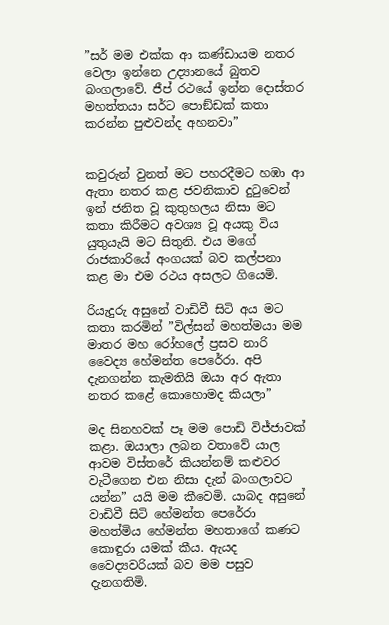”සර් මම එක්ක ආ කණ්ඩායම නතර වෙලා ඉන්නෙ උද්‍යානයේ බුතව බංගලාවේ. ජීප් රථයේ ඉන්න දොස්තර මහත්තයා සර්ට පොඞ්ඩක් කතා කරන්න පුළුවන්ද අහනවා”


කවුරුන් වුනත් මට පහරදීමට හඹා ආ ඇතා නතර කළ ජවනිකාව දුටුවෙන් ඉන් ජනිත වූ කුතුහලය නිසා මට කතා කිරීමට අවශ්‍ය වූ අයකු විය යුතුයැයි මට සිතුනි. එය මගේ රාජකාරියේ අංගයක් බව කල්පනා කළ මා එම රථය අසලට ගියෙමි.

රියැදුරු අසුනේ වාඩිවී සිටි අය මට කතා කරමින් ”විල්සන් මහත්මයා මම මාතර මහ රෝහලේ ප්‍රසව නාරි වෛද්‍ය හේමන්ත පෙරේරා. අපි දැනගන්න කැමතියි ඔයා අර ඇතා නතර කළේ කොහොමද කියලා”

මද සිනහවක් පෑ මම පොඩි විජ්ජාවක් කළා. ඔයාලා ලබන වතාවේ යාල ආවම විස්තරේ කියන්නම් කළුවර වැටීගෙන එන නිසා දැන් බංගලාවට යන්න” යයි මම කීවෙමි. යාබද අසුනේ වාඩිවී සිටි හේමන්ත පෙරේරා මහත්මිය හේමන්ත මහතාගේ කණට කොඳුරා යමක් කීය. ඇයද වෛද්‍යවරියක් බව මම පසුව දැනගතිමි.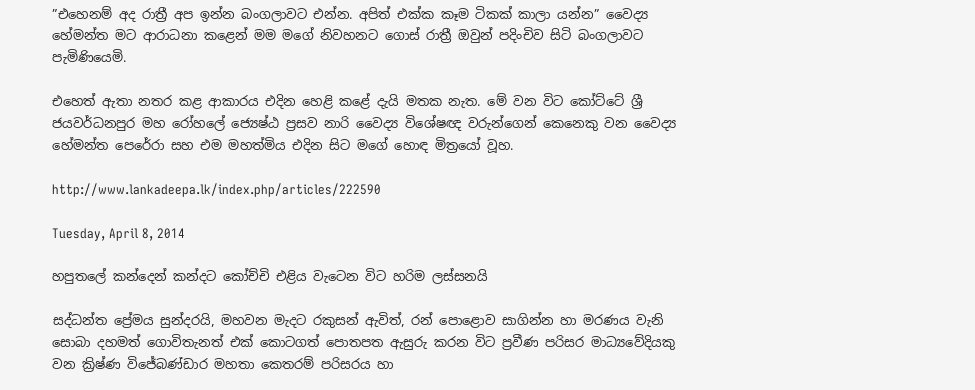”එහෙනම් අද රාත්‍රී අප ඉන්න බංගලාවට එන්න. අපිත් එක්ක කෑම ටිකක් කාලා යන්න” වෛද්‍ය හේමන්ත මට ආරාධනා කළෙන් මම මගේ නිවහනට ගොස් රාත්‍රී ඔවුන් පදිංචිව සිටි බංගලාවට පැමිණියෙමි.

එහෙත් ඇතා නතර කළ ආකාරය එදින හෙළි කළේ දැයි මතක නැත. මේ වන විට කෝට්ටේ ශ්‍රී ජයවර්ධනපුර මහ රෝහලේ ජ්‍යෙෂ්ඨ ප්‍රසව නාරි වෛද්‍ය විශේෂඥ වරුන්ගෙන් කෙනෙකු වන වෛද්‍ය හේමන්ත පෙරේරා සහ එම මහත්මිය එදින සිට මගේ හොඳ මිත්‍රයෝ වූහ.

http://www.lankadeepa.lk/index.php/articles/222590

Tuesday, April 8, 2014

හපුතලේ කන්දෙන් කන්දට කෝච්චි එළිය වැටෙන විට හරිම ලස්සනයි

සද්ධන්ත ප්‍රේමය සුන්දරයි, මහවන මැදට රකුසන් ඇවිත්, රන් පොළොව සාගින්න හා මරණය වැනි සොබා දහමත් ගොවිතැනත් එක් කොටගත් පොතපත ඇසුරු කරන විට ප්‍රවීණ පරිසර මාධ්‍යවේදියකු වන ක්‍රිෂ්ණ විජේබණ්ඩාර මහතා කෙතරම් පරිසරය හා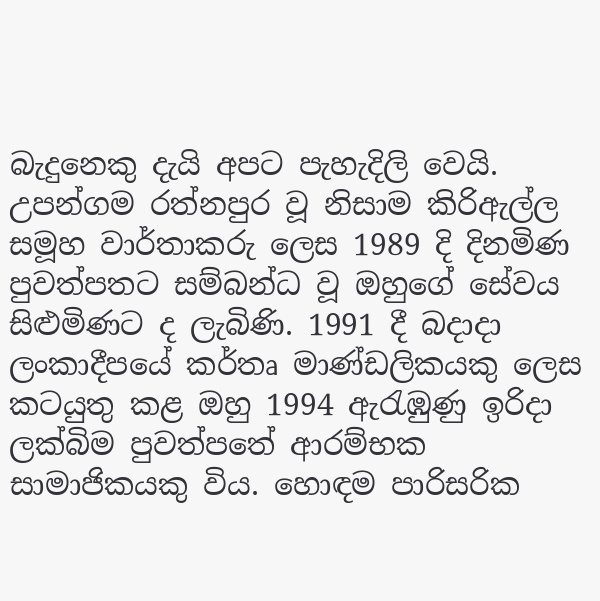බැදුනෙකු දැයි අපට පැහැදිලි වෙයි. උපන්ගම රත්නපුර වූ නිසාම කිරිඇල්ල සමූහ වාර්තාකරු ලෙස 1989 දි දිනමිණ පුවත්පතට සම්බන්ධ වූ ඔහුගේ සේවය සිළුමිණට ද ලැබිණි. 1991 දී බදාදා ලංකාදීපයේ කර්තෘ මාණ්ඩලිකයකු ලෙස කටයුතු කළ ඔහු 1994 ඇරැඹුණු ඉරිදා ලක්බිම පුවත්පතේ ආරම්භක සාමාජිකයකු විය. හොඳම පාරිසරික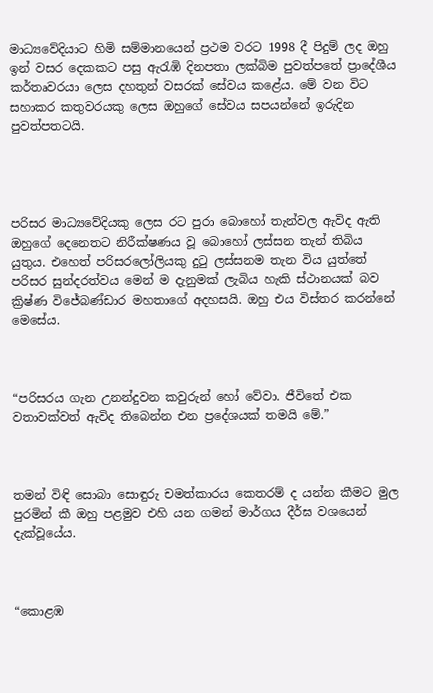මාධ්‍යවේදියාට හිමි සම්මානයෙන් ප්‍රථම වරට 1998 දී පිදුම් ලද ඔහු ඉන් වසර දෙකකට පසු ඇරැඹි දිනපතා ලක්බිම පුවත්පතේ ප්‍රාදේශීය කර්තෘවරයා ලෙස දහතුන් වසරක් සේවය කළේය. මේ වන විට සහාකර කතුවරයකු ලෙස ඔහුගේ සේවය සපයන්නේ ඉරුදින පුවත්පතටයි.




පරිසර මාධ්‍යවේදියකු ලෙස රට පුරා බොහෝ තැන්වල ඇවිද ඇති ඔහුගේ දෙනෙතට නිරීක්ෂණය වූ බොහෝ ලස්සන තැන් තිබිය යුතුය. එහෙත් පරිසරලෝලියකු දුටු ලස්සනම තැන විය යුත්තේ පරිසර සුන්දරත්වය මෙන් ම දැනුමක් ලැබිය හැකි ස්ථානයක් බව ක්‍රිෂ්ණ විජේබණ්ඩාර මහතාගේ අදහසයි. ඔහු එය විස්තර කරන්නේ මෙසේය.



“පරිසරය ගැන උනන්දුවන කවුරුන් හෝ වේවා. ජීවිතේ එක වතාවක්වත් ඇවිද තිබෙන්න එන ප්‍රදේශයක් තමයි මේ.”



තමන් විඳි සොබා සොඳුරු චමත්කාරය කෙතරම් ද යන්න කීමට මුල පුරමින් කී ඔහු පළමුව එහි යන ගමන් මාර්ගය දීර්ඝ වශයෙන් දැක්වූයේය.



“කොළඹ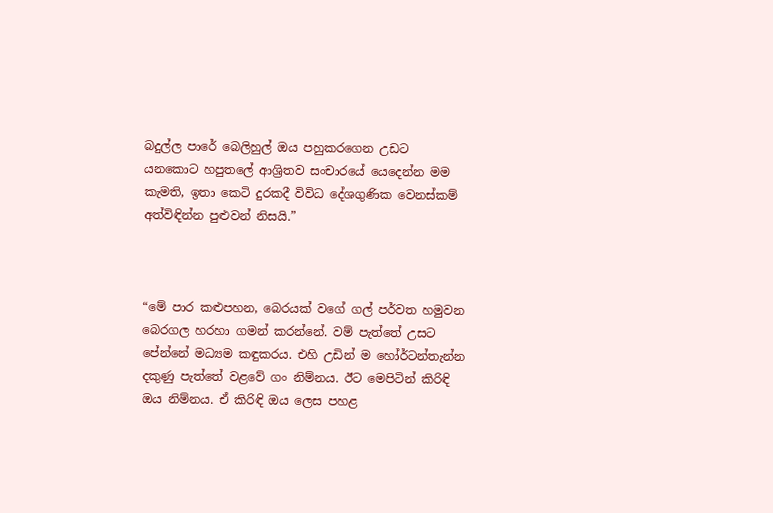බදුල්ල පාරේ බෙලිහුල් ඔය පහුකරගෙන උඩට යනකොට හපුතලේ ආශ්‍රිතව සංචාරයේ යෙදෙන්න මම කැමති, ඉතා කෙටි දුරකදී විවිධ දේශගුණික වෙනස්කම් අත්විඳින්න පුළුවන් නිසයි.”



“මේ පාර කළුපහන, බෙරයක් වගේ ගල් පර්වත හමුවන බෙරගල හරහා ගමන් කරන්නේ. වම් පැත්තේ උසට පේන්නේ මධ්‍යම කඳුකරය. එහි උඩින් ම හෝර්ටන්තැන්න දකුණු පැත්තේ වළවේ ගං නිම්නය. ඊට මෙපිටින් කිරිඳි ඔය නිම්නය. ඒ කිරිඳි ඔය ලෙස පහළ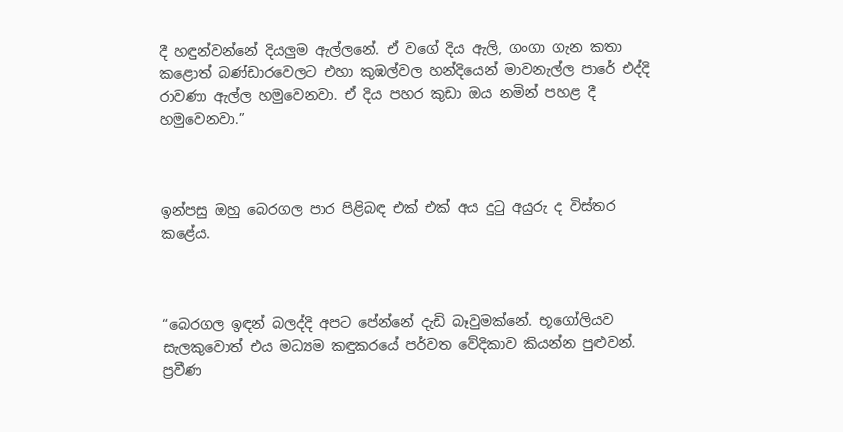දී හඳුන්වන්නේ දියලුම ඇල්ලනේ. ඒ වගේ දිය ඇලි, ගංගා ගැන කතා කළොත් බණ්ඩාරවෙලට එහා කුඹල්වල හන්දියෙන් මාවනැල්ල පාරේ එද්දි රාවණා ඇල්ල හමුවෙනවා. ඒ දිය පහර කුඩා ඔය නමින් පහළ දී හමුවෙනවා.”



ඉන්පසු ඔහු බෙරගල පාර පිළිබඳ එක් එක් අය දුටු අයුරු ද විස්තර කළේය.



“බෙරගල ඉඳන් බලද්දි අපට පේන්නේ දැඩි බෑවුමක්නේ. භූගෝලියව සැලකුවොත් එය මධ්‍යම කඳුකරයේ පර්වත වේදිකාව කියන්න පුළුවන්. ප්‍රවීණ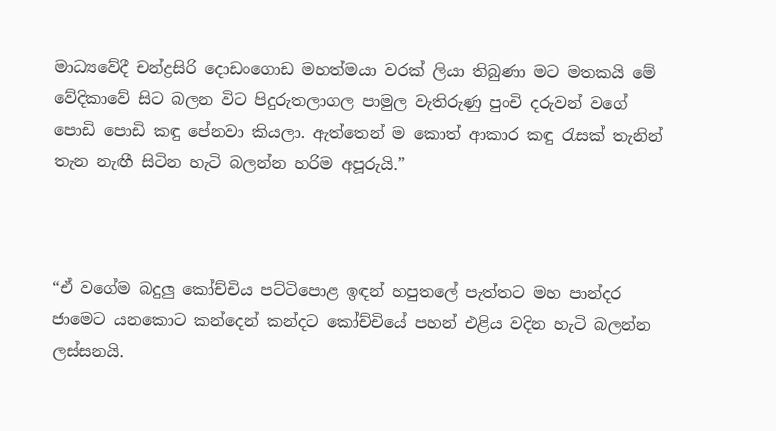මාධ්‍යවේදී චන්ද්‍රසිරි දොඩංගොඩ මහත්මයා වරක් ලියා තිබුණා මට මතකයි මේ වේදිකාවේ සිට බලන විට පිදුරුතලාගල පාමුල වැතිරුණු පුංචි දරුවන් වගේ පොඩි පොඩි කඳු පේනවා කියලා. ඇත්තෙන් ම කොත් ආකාර කඳු රැසක් තැනින් තැන නැඟී සිටින හැටි බලන්න හරිම අපූරුයි.”



“ඒ වගේම බදුලු කෝච්චිය පට්ටිපොළ ඉඳන් හපුතලේ පැත්තට මහ පාන්දර ජාමෙට යනකොට කන්දෙන් කන්දට කෝච්චියේ පහන් එළිය වදින හැටි බලන්න ලස්සනයි.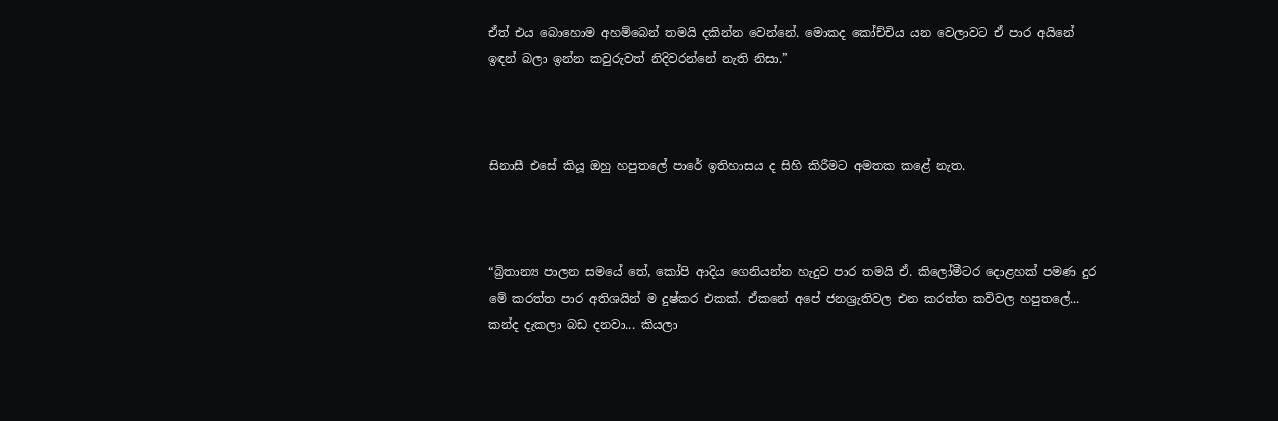ඒත් එය බොහොම අහම්බෙන් තමයි දකින්න වෙන්නේ. මොකද කෝච්චිය යන වෙලාවට ඒ පාර අයිනේ ඉඳන් බලා ඉන්න කවුරුවත් නිදිවරන්නේ නැති නිසා.”



සිනාසී එසේ කියූ ඔහු හපුතලේ පාරේ ඉතිහාසය ද සිහි කිරීමට අමතක කළේ නැත.



“බ්‍රිතාන්‍ය පාලන සමයේ තේ, කෝපි ආදිය ගෙනියන්න හැදුව පාර තමයි ඒ. කිලෝමීටර දොළහක් පමණ දුර මේ කරත්ත පාර අතිශයින් ම දුෂ්කර එකක්. ඒකනේ අපේ ජනශ්‍රැතිවල එන කරත්ත කවිවල හපුතලේ... කන්ද දැකලා බඩ දනවා... කියලා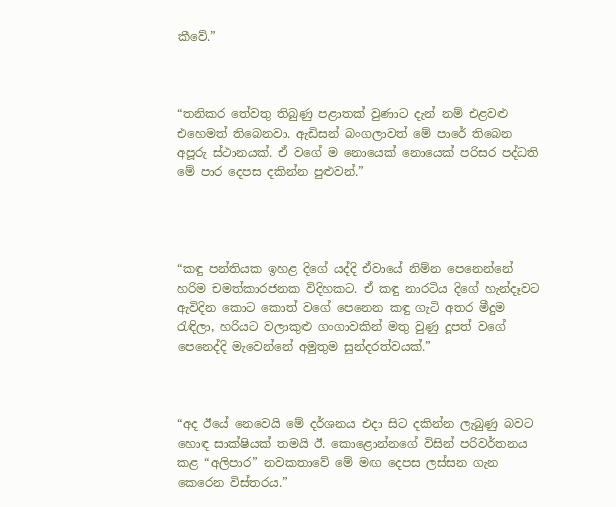කීවේ.”



“තනිකර තේවතු තිබුණු පළාතක් වුණාට දැන් නම් එළවළු එහෙමත් තිබෙනවා. ඇඩිසන් බංගලාවත් මේ පාරේ තිබෙන අපූරු ස්ථානයක්. ඒ වගේ ම නොයෙක් නොයෙක් පරිසර පද්ධති මේ පාර දෙපස දකින්න පුළුවන්.”




“කඳු පන්තියක ඉහළ දිගේ යද්දි ඒවායේ නිම්න පෙනෙන්නේ හරිම චමත්කාරජනක විදිහකට. ඒ කඳු නාරටිය දිගේ හැන්දෑවට ඇවිදින කොට කොත් වගේ පෙනෙන කඳු ගැටි අතර මීදුම රැඳිලා, හරියට වලාකුළු ගංගාවකින් මතු වුණු දූපත් වගේ පෙනෙද්දි මැවෙන්නේ අමුතුම සුන්දරත්වයක්.”



“අද ඊයේ නෙවෙයි මේ දර්ශනය එදා සිට දකින්න ලැබුණු බවට හොඳ සාක්ෂියක් තමයි ඊ. කොළොන්නගේ විසින් පරිවර්තනය කළ “අලිපාර” නවකතාවේ මේ මඟ දෙපස ලස්සන ගැන කෙරෙන විස්තරය.”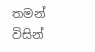තමන් විසින්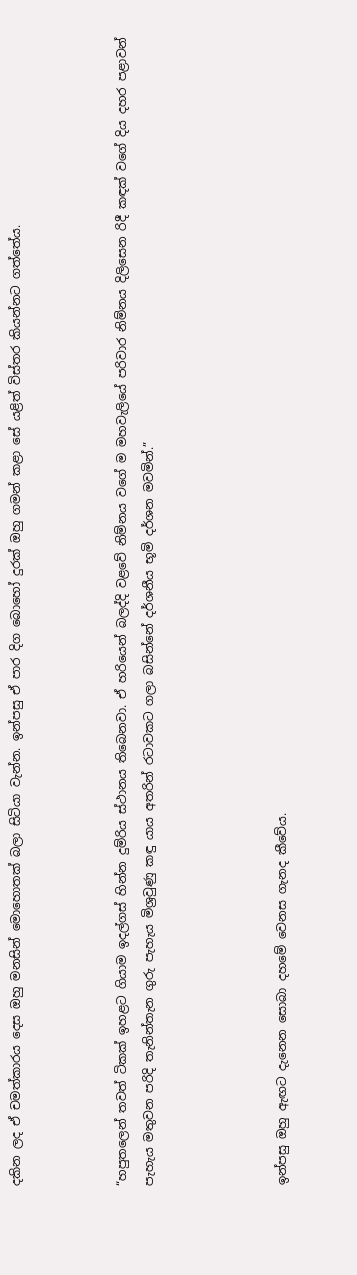දකින ලද ඒ චමත්කාරය දෙස ඔහු මනසින් මොහොතක් බලා සිටියා වැන්න. ඉන්පසු ඒ පාර දිග බොහෝ දුරක් ඔහු ගමන් කළා සේ යළිත් විස්තර කියන්නට ගත්තේය.



“හපුතලෙන් තවත් ටිකක් ඉහළට ගියාම ඉදල්ගස් හින්න දුම්රිය ස්ථානය තිබෙනවා. ඒ හරියෙන් බලද්දි වළවේ නිම්නය වගේ ම මහවැලියේ පරිවාර නිම්නය දිලිසෙන රිදී කඳක් වගේ දිය දහර පළාවන් පැහැය මතුවන පරිදි තැනින්තැන ගුරු පැහැය මිශ්‍රවුණු කඳු යාය අතරින් රටාවකට ගලා බසින්නේ දර්ශනීය භූමි දර්ශන මවමින්.”




ඉන්පසු ඔහු ඇඟට දැනෙන සොබා දහමේ වෙනස ගැනද කීවේය.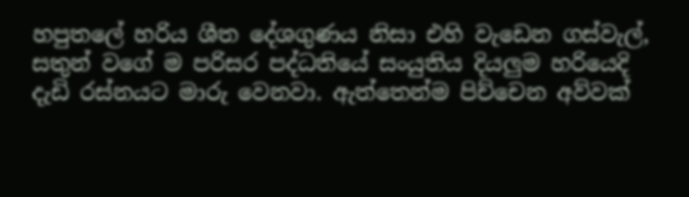හපුතලේ හරිය ශීත දේශගුණය නිසා එහි වැඩෙන ගස්වැල්, සතුන් වගේ ම පරිසර පද්ධතියේ සංයුතිය දියලුම හරියෙදි දැඩි රස්නයට මාරු වෙනවා. ඇත්තෙන්ම පිච්චෙන අව්වක්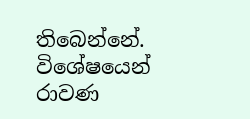තිබෙන්නේ. විශේෂයෙන් රාවණ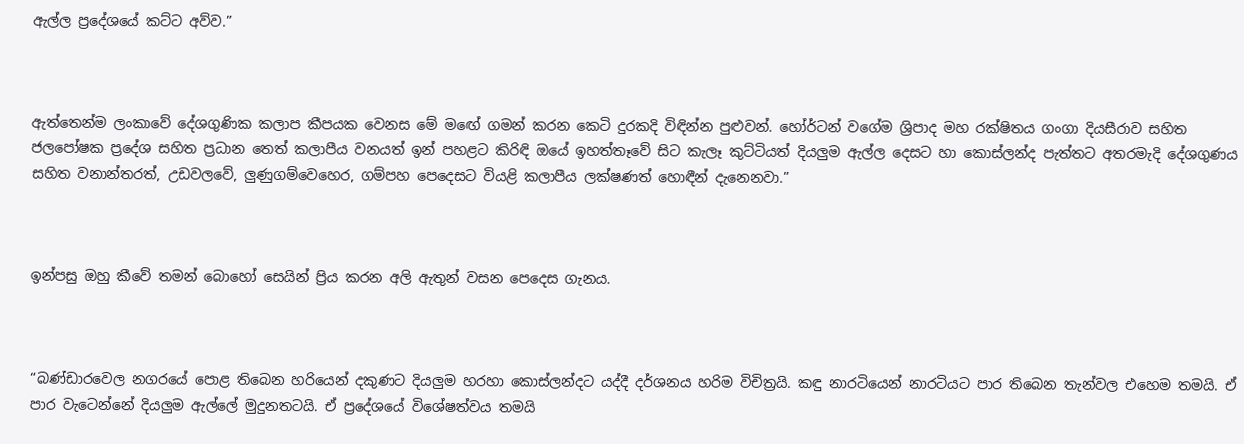ඇල්ල ප්‍රදේශයේ කට්ට අව්ව.”



ඇත්තෙන්ම ලංකාවේ දේශගුණික කලාප කීපයක වෙනස මේ ම‍ඟේ ගමන් කරන කෙටි දුරකදි විඳින්න පුළුවන්. හෝර්ටන් වගේම ශ්‍රිපාද මහ රක්ෂිතය ගංගා දියසීරාව සහිත ජලපෝෂක ප්‍රදේශ සහිත ප්‍රධාන තෙත් කලාපීය වනයත් ඉන් පහළට කිරිඳි ඔයේ ඉහත්තෑවේ සිට කැලෑ කුට්ටියත් දියලුම ඇල්ල දෙසට හා කොස්ලන්ද පැත්තට අතරමැදි දේශගුණය සහිත වනාන්තරත්, උඩවලවේ, ලුණුගම්වෙහෙර, ගම්පහ පෙදෙසට වියළි කලාපීය ලක්ෂණත් හොඳීන් දැනෙනවා.”



ඉන්පසු ඔහු කීවේ තමන් බොහෝ සෙයින් ප්‍රිය කරන අලි ඇතුන් වසන පෙදෙස ගැනය.



“බණ්ඩාරවෙල නගරයේ පොළ තිබෙන හරියෙන් දකුණට දියලුම හරහා කොස්ලන්දට යද්දී දර්ශනය හරිම විචිත්‍රයි. කඳු නාරටියෙන් නාරටියට පාර තිබෙන තැන්වල එහෙම තමයි. ඒ පාර වැටෙන්නේ දියලුම ඇල්ලේ මුදුනතටයි. ඒ ප්‍රදේශයේ විශේෂත්වය තමයි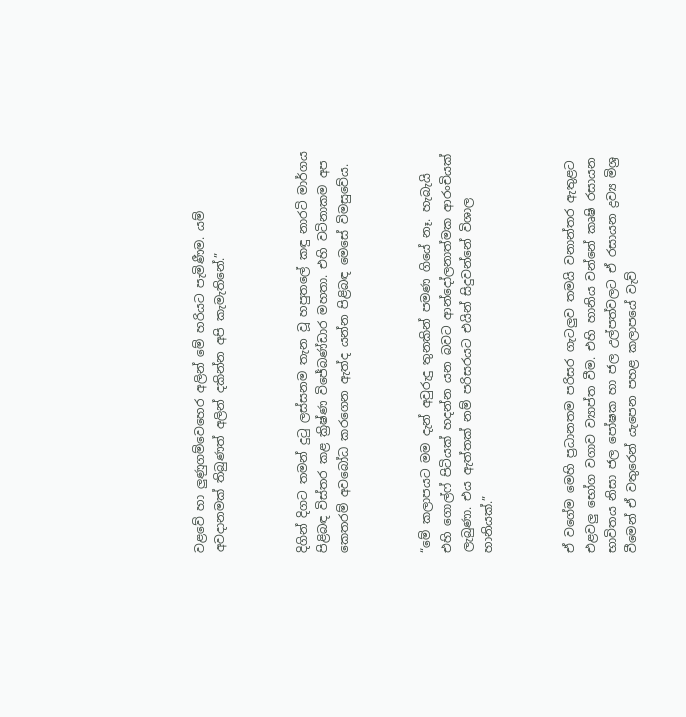වළවේ හා ලුණුගම්වෙහෙර අලින් මේ හරියට පැමිණීම. යම් අවදානමක් තිබුණත් අලින් දකින්න අපි කැමැතිනේ.”



දිගින් දිගට තමන් දුටු ලස්සනම තැන වූ හපුතලේ කඳු නාරටි මාර්ගය පිළිබඳ විස්තර කළ ක්‍රිෂ්ණ විජේබණ්ඩාර මහතා. එහි වටිනාකම අප කෙතරම් අවබෝධ කරගෙන ඇත්ද යන්න පිළිබඳ මෙසේ විමසුවේය.



“මේ කලාපයට මම දැන් අවුරුදු තුනකින් පමණ ගියේ නෑ. හැබැයි එහි ගොල්ෆ් පිටියක් හදන්න යන බවට ආන්දෝලනාත්මක ආරංචියක් ලැබුණා. එය ඇත්තක් නම් පරිසරයට එයින් සිදුවන්නේ විශාල හානියක්.”



ඒ වගේම මෙහි ප්‍රධානතම පරිසර ගැටලුව තමයි වනාන්තර ඇතුළට එළවලු භෝග වගාව ව්‍යාප්ත වීම. එහි හානිය වන්නේ කෘෂි රසායන භාවිතය නිසා ජල පෝෂක හා ජල උල්පත්වලට ඒ රසායන ද්‍රව්‍ය මිශ්‍ර වීමෙන් ඒ වතුරෙන් යැපෙන පහළ කලාපයේ වැව්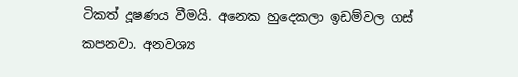ටිකත් දූෂණය වීමයි. අනෙක හුදෙකලා ඉඩම්වල ගස් කපනවා. අනවශ්‍ය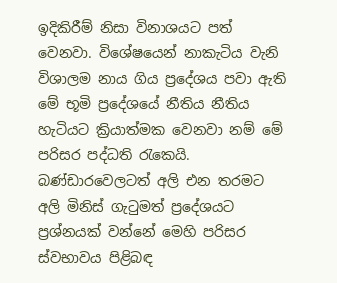ඉදිකිරීම් නිසා විනාශයට පත් වෙනවා. විශේෂයෙන් නාකැටිය වැනි විශාලම නාය ගිය ප්‍රදේශය පවා ඇති මේ භූමි ප්‍රදේශයේ නීතිය නීතිය හැටියට ක්‍රියාත්මක වෙනවා නම් මේ පරිසර පද්ධති රැකෙයි. බණ්ඩාරවෙලටත් අලි එන තරමට අලි මිනිස් ගැටුමත් ප්‍රදේශයට ප්‍රශ්නයක් වන්නේ මෙහි පරිසර ස්වභාවය පිළිබඳ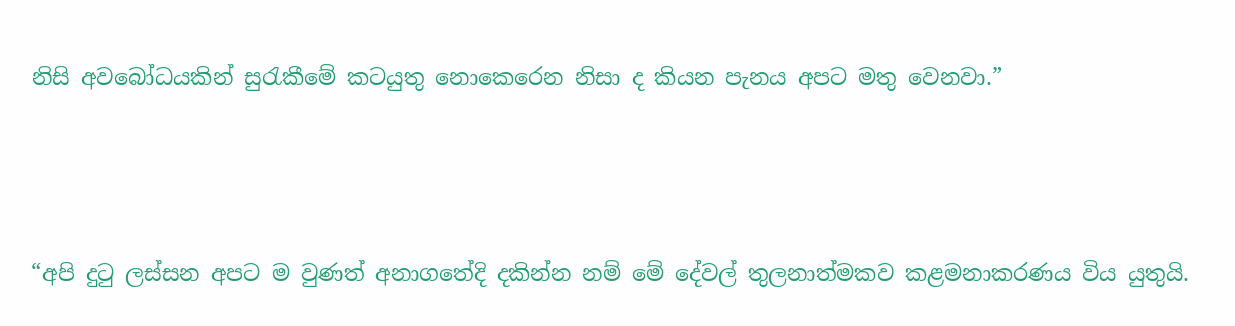නිසි අවබෝධයකින් සුරැකීමේ කටයුතු නොකෙරෙන නිසා ද කියන පැනය අපට මතු වෙනවා.”



“අපි දුටු ලස්සන අපට ම වුණත් අනාගතේදි දකින්න නම් මේ දේවල් තුලනාත්මකව කළමනාකරණය විය යුතුයි.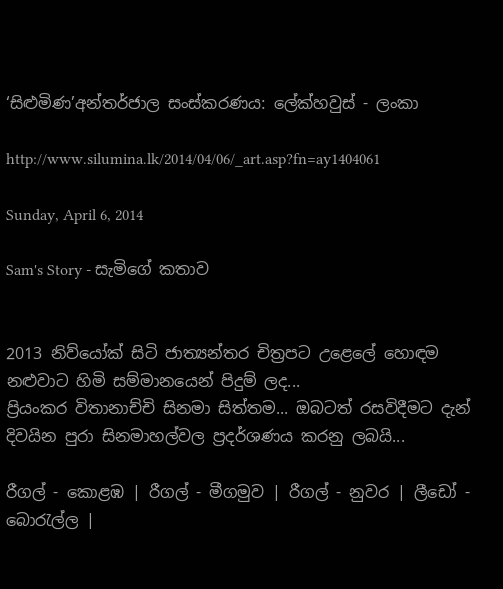‘සිළුමිණ’අන්තර්ජාල සංස්කරණය: ලේක්හවුස් - ලංකා

http://www.silumina.lk/2014/04/06/_art.asp?fn=ay1404061

Sunday, April 6, 2014

Sam's Story - සැමිගේ කතාව


2013 නිව්යෝක් සිටි ජාත්‍යන්තර චිත්‍රපට උළෙලේ හොඳම නළුවාට හිමි සම්මානයෙන් පිදුම් ලද...
ප්‍රියංකර විතානාච්චි සිනමා සිත්තම... ඔබටත් රසවිදීමට දැන් දිවයින පුරා සිනමාහල්වල ප්‍රදර්ශණය කරනු ලබයි...

රීගල් - කොළඹ | රීගල් - මීගමුව | රීගල් - නුවර | ලීඩෝ - බොරැල්ල |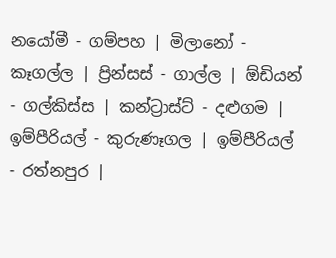නයෝමී - ගම්පහ | මිලානෝ - කෑගල්ල | ප්‍රින්සස් - ගාල්ල | ඕඩියන් - ගල්කිස්ස | කන්ට්‍රාස්ට් - දළුගම | ඉම්පීරියල් - කුරුණෑගල | ඉම්පීරියල් - රත්නපුර |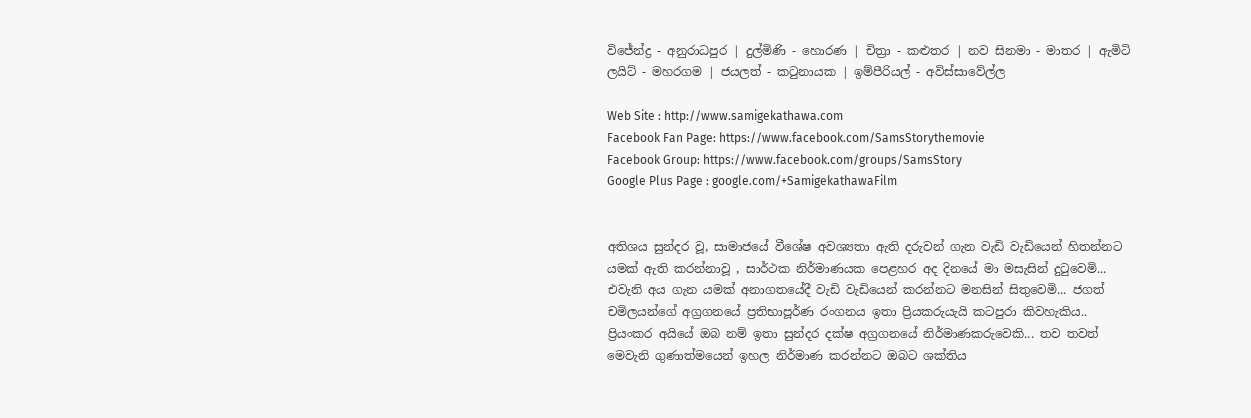විජේන්ද්‍ර - අනුරාධපුර | දුල්මිණි - හොරණ | චිත්‍රා - කළුතර | නව සිනමා - මාතර | ඇමිටි ලයිට් - මහරගම | ජයලත් - කටුනායක | ඉම්පීරියල් - අවිස්සාවේල්ල

Web Site : http://www.samigekathawa.com
Facebook Fan Page: https://www.facebook.com/SamsStorythemovie
Facebook Group: https://www.facebook.com/groups/SamsStory
Google Plus Page : google.com/+SamigekathawaFilm


අතිශය සුන්දර වූ, සාමාජයේ වීශේෂ අවශ්‍යතා ඇති දරුවන් ගැන වැඩි වැඩියෙන් හිතන්නට යමක් ඇති කරන්නාවූ , සාර්ථක නිර්මාණයක පෙළහර අද දිනයේ මා මසැසින් දුටුවෙමි... එවැනි අය ගැන යමක් අනාගතයේදී වැඩි වැඩියෙන් කරන්නට මනසින් සිතුවෙමි... ජගත් චමිලයන්ගේ අග්‍රගනයේ ප්‍රතිභාපූර්ණ රංගනය ඉතා ප්‍රියකරුයැයි කටපුරා කිවහැකිය.. ප්‍රියංකර අයියේ ඔබ නම් ඉතා සුන්දර දක්ෂ අග්‍රගනයේ නිර්මාණකරුවෙකි... තව තවත් මෙවැනි ගුණාත්මයෙන් ඉහල නිර්මාණ කරන්නට ඔබට ශක්තිය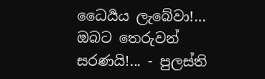ධෛර්‍යය ලැබේවා!... ඔබට තෙරුවන් සරණයි!... - පුලස්ති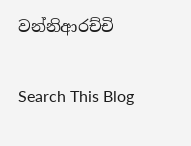වන්නිආරච්චි

Search This Blog